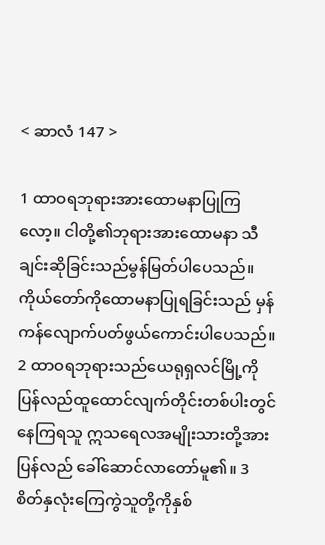< ဆာလံ 147 >

1 ထာဝရဘုရားအားထောမနာပြုကြလော့။ ငါတို့၏ဘုရားအားထောမနာ သီချင်းဆိုခြင်းသည်မွန်မြတ်ပါပေသည်။ ကိုယ်တော်ကိုထောမနာပြုရခြင်းသည် မှန်ကန်လျောက်ပတ်ဖွယ်ကောင်းပါပေသည်။ 2 ထာဝရဘုရားသည်ယေရုရှလင်မြို့ကို ပြန်လည်ထူထောင်လျက်တိုင်းတစ်ပါးတွင် နေကြရသူ ဣသရေလအမျိုးသားတို့အားပြန်လည် ခေါ်ဆောင်လာတော်မူ၏။ 3 စိတ်နှလုံးကြေကွဲသူတို့ကိုနှစ်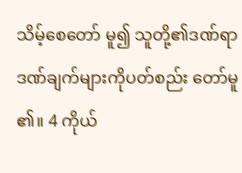သိမ့်စေတော် မူ၍ သူတို့၏ဒဏ်ရာဒဏ်ချက်များကိုပတ်စည်း တော်မူ၏။ 4 ကိုယ်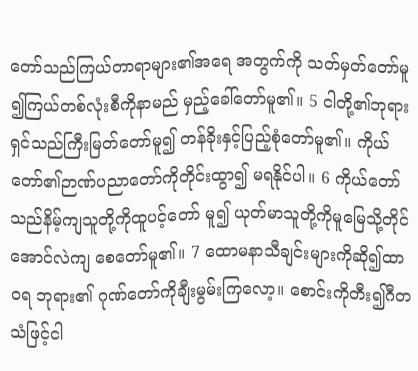တော်သည်ကြယ်တာရာများ၏အရေ အတွက်ကို သတ်မှတ်တော်မူ၍ကြယ်တစ်လုံးစီကိုနာမည် မှည့်ခေါ်တော်မူ၏။ 5 ငါတို့၏ဘုရားရှင်သည်ကြီးမြတ်တော်မူ၍ တန်ခိုးနှင့်ပြည့်စုံတော်မူ၏။ ကိုယ်တော်၏ဉာဏ်ပညာတော်ကိုတိုင်းထွာ၍ မရနိုင်ပါ။ 6 ကိုယ်တော်သည်နိမ့်ကျသူတို့ကိုထူပင့်တော် မူ၍ ယုတ်မာသူတို့ကိုမူမြေသို့တိုင်အောင်လဲကျ စေတော်မူ၏။ 7 ထောမနာသီချင်းများကိုဆို၍ထာဝရ ဘုရား၏ ဂုဏ်တော်ကိုချီးမွမ်းကြလော့။ စောင်းကိုတီး၍ဂီတသံဖြင့်ငါ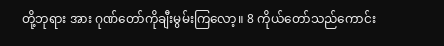တို့ဘုရား အား ဂုဏ်တော်ကိုချီးမွမ်းကြလော့။ 8 ကိုယ်တော်သည်ကောင်း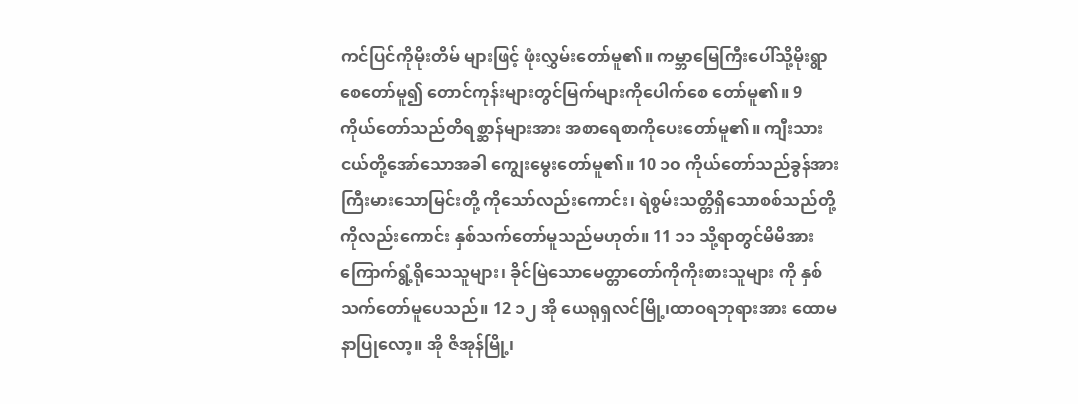ကင်ပြင်ကိုမိုးတိမ် များဖြင့် ဖုံးလွှမ်းတော်မူ၏။ ကမ္ဘာမြေကြီးပေါ်သို့မိုးရွာစေတော်မူ၍ တောင်ကုန်းများတွင်မြက်များကိုပေါက်စေ တော်မူ၏။ 9 ကိုယ်တော်သည်တိရစ္ဆာန်များအား အစာရေစာကိုပေးတော်မူ၏။ ကျီးသားငယ်တို့အော်သောအခါ ကျွေးမွေးတော်မူ၏။ 10 ၁၀ ကိုယ်တော်သည်ခွန်အားကြီးမားသောမြင်းတို့ ကိုသော်လည်းကောင်း၊ ရဲစွမ်းသတ္တိရှိသောစစ်သည်တို့ကိုလည်းကောင်း နှစ်သက်တော်မူသည်မဟုတ်။ 11 ၁၁ သို့ရာတွင်မိမိအားကြောက်ရွံ့ရိုသေသူများ၊ ခိုင်မြဲသောမေတ္တာတော်ကိုကိုးစားသူများ ကို နှစ်သက်တော်မူပေသည်။ 12 ၁၂ အို ယေရုရှလင်မြို့၊ထာဝရဘုရားအား ထောမနာပြုလော့။ အို ဇိအုန်မြို့၊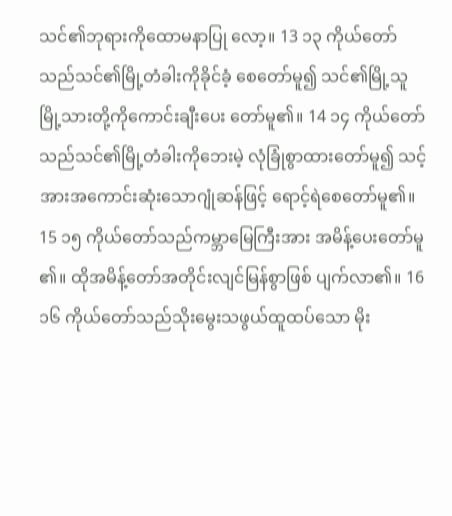သင်၏ဘုရားကိုထောမနာပြု လော့။ 13 ၁၃ ကိုယ်တော်သည်သင်၏မြို့တံခါးကိုခိုင်ခံ့ စေတော်မူ၍ သင်၏မြို့သူမြို့သားတို့ကိုကောင်းချီးပေး တော်မူ၏။ 14 ၁၄ ကိုယ်တော်သည်သင်၏မြို့တံခါးကိုဘေးမဲ့ လုံခြုံစွာထားတော်မူ၍ သင့်အားအကောင်းဆုံးသောဂျုံဆန်ဖြင့် ရောင့်ရဲစေတော်မူ၏။ 15 ၁၅ ကိုယ်တော်သည်ကမ္ဘာမြေကြီးအား အမိန့်ပေးတော်မူ၏။ ထိုအမိန့်တော်အတိုင်းလျင်မြန်စွာဖြစ် ပျက်လာ၏။ 16 ၁၆ ကိုယ်တော်သည်သိုးမွေးသဖွယ်ထူထပ်သော မိုး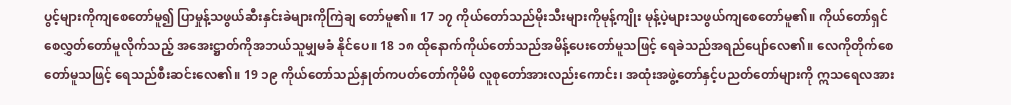ပွင့်များကိုကျစေတော်မူ၍ ပြာမှုန့်သဖွယ်ဆီးနှင်းခဲများကိုကြဲချ တော်မူ၏။ 17 ၁၇ ကိုယ်တော်သည်မိုးသီးများကိုမုန့်ကျိုး မုန့်ပဲ့များသဖွယ်ကျစေတော်မူ၏။ ကိုယ်တော်ရှင်စေလွှတ်တော်မူလိုက်သည့် အအေးဋ္ဌာတ်ကိုအဘယ်သူမျှမခံ နိုင်ပေ။ 18 ၁၈ ထိုနောက်ကိုယ်တော်သည်အမိန့်ပေးတော်မူသဖြင့် ရေခဲသည်အရည်ပျော်လေ၏။ လေကိုတိုက်စေတော်မူသဖြင့် ရေသည်စီးဆင်းလေ၏။ 19 ၁၉ ကိုယ်တော်သည်နှုတ်ကပတ်တော်ကိုမိမိ လူစုတော်အားလည်းကောင်း၊ အထုံးအဖွဲ့တော်နှင့်ပညတ်တော်များကို ဣသရေလအား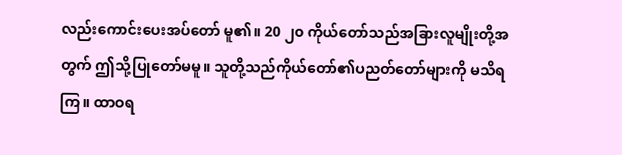လည်းကောင်းပေးအပ်တော် မူ၏။ 20 ၂၀ ကိုယ်တော်သည်အခြားလူမျိုးတို့အတွက် ဤသို့ပြုတော်မမူ။ သူတို့သည်ကိုယ်တော်၏ပညတ်တော်များကို မသိရကြ။ ထာဝရ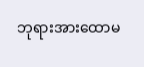ဘုရားအားထောမ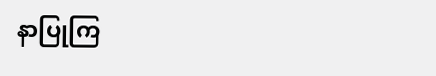နာပြုကြ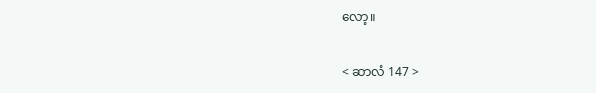လော့။

< ဆာလံ 147 >